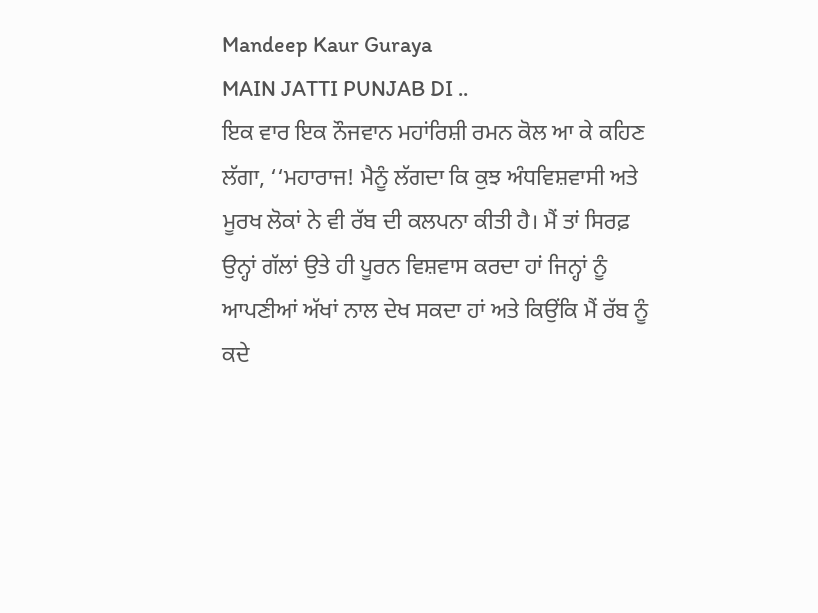Mandeep Kaur Guraya
MAIN JATTI PUNJAB DI ..
ਇਕ ਵਾਰ ਇਕ ਨੌਜਵਾਨ ਮਹਾਂਰਿਸ਼ੀ ਰਮਨ ਕੋਲ ਆ ਕੇ ਕਹਿਣ ਲੱਗਾ, ‘‘ਮਹਾਰਾਜ! ਮੈਨੂੰ ਲੱਗਦਾ ਕਿ ਕੁਝ ਅੰਧਵਿਸ਼ਵਾਸੀ ਅਤੇ ਮੂਰਖ ਲੋਕਾਂ ਨੇ ਵੀ ਰੱਬ ਦੀ ਕਲਪਨਾ ਕੀਤੀ ਹੈ। ਮੈਂ ਤਾਂ ਸਿਰਫ਼ ਉਨ੍ਹਾਂ ਗੱਲਾਂ ਉਤੇ ਹੀ ਪੂਰਨ ਵਿਸ਼ਵਾਸ ਕਰਦਾ ਹਾਂ ਜਿਨ੍ਹਾਂ ਨੂੰ ਆਪਣੀਆਂ ਅੱਖਾਂ ਨਾਲ ਦੇਖ ਸਕਦਾ ਹਾਂ ਅਤੇ ਕਿਉਂਕਿ ਮੈਂ ਰੱਬ ਨੂੰ ਕਦੇ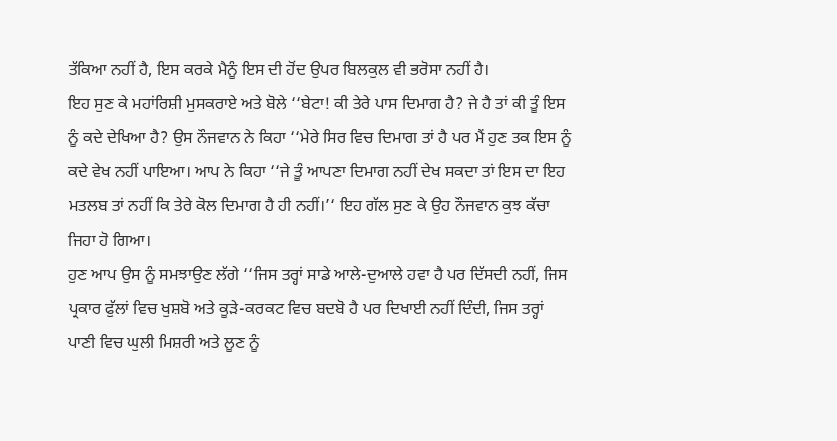ਤੱਕਿਆ ਨਹੀਂ ਹੈ, ਇਸ ਕਰਕੇ ਮੈਨੂੰ ਇਸ ਦੀ ਹੋਂਦ ਉਪਰ ਬਿਲਕੁਲ ਵੀ ਭਰੋਸਾ ਨਹੀਂ ਹੈ।
ਇਹ ਸੁਣ ਕੇ ਮਹਾਂਰਿਸ਼ੀ ਮੁਸਕਰਾਏ ਅਤੇ ਬੋਲੇ ‘‘ਬੇਟਾ! ਕੀ ਤੇਰੇ ਪਾਸ ਦਿਮਾਗ ਹੈ? ਜੇ ਹੈ ਤਾਂ ਕੀ ਤੂੰ ਇਸ ਨੂੰ ਕਦੇ ਦੇਖਿਆ ਹੈ? ਉਸ ਨੌਜਵਾਨ ਨੇ ਕਿਹਾ ‘‘ਮੇਰੇ ਸਿਰ ਵਿਚ ਦਿਮਾਗ ਤਾਂ ਹੈ ਪਰ ਮੈਂ ਹੁਣ ਤਕ ਇਸ ਨੂੰ ਕਦੇ ਵੇਖ ਨਹੀਂ ਪਾਇਆ। ਆਪ ਨੇ ਕਿਹਾ ‘‘ਜੇ ਤੂੰ ਆਪਣਾ ਦਿਮਾਗ ਨਹੀਂ ਦੇਖ ਸਕਦਾ ਤਾਂ ਇਸ ਦਾ ਇਹ ਮਤਲਬ ਤਾਂ ਨਹੀਂ ਕਿ ਤੇਰੇ ਕੋਲ ਦਿਮਾਗ ਹੈ ਹੀ ਨਹੀਂ।’‘ ਇਹ ਗੱਲ ਸੁਣ ਕੇ ਉਹ ਨੌਜਵਾਨ ਕੁਝ ਕੱਚਾ ਜਿਹਾ ਹੋ ਗਿਆ।
ਹੁਣ ਆਪ ਉਸ ਨੂੰ ਸਮਝਾਉਣ ਲੱਗੇ ‘‘ਜਿਸ ਤਰ੍ਹਾਂ ਸਾਡੇ ਆਲੇ-ਦੁਆਲੇ ਹਵਾ ਹੈ ਪਰ ਦਿੱਸਦੀ ਨਹੀਂ, ਜਿਸ ਪ੍ਰਕਾਰ ਫੁੱਲਾਂ ਵਿਚ ਖੁਸ਼ਬੋ ਅਤੇ ਕੂੜੇ-ਕਰਕਟ ਵਿਚ ਬਦਬੋ ਹੈ ਪਰ ਦਿਖਾਈ ਨਹੀਂ ਦਿੰਦੀ, ਜਿਸ ਤਰ੍ਹਾਂ ਪਾਣੀ ਵਿਚ ਘੁਲੀ ਮਿਸ਼ਰੀ ਅਤੇ ਲੂਣ ਨੂੰ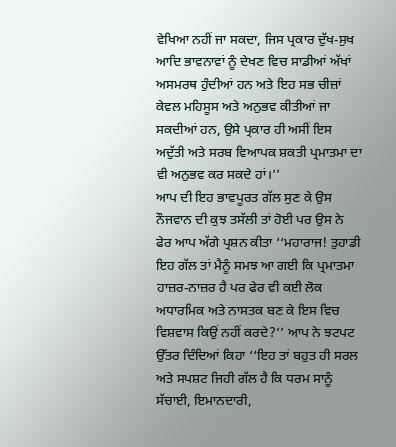ਵੇਖਿਆ ਨਹੀਂ ਜਾ ਸਕਦਾ, ਜਿਸ ਪ੍ਰਕਾਰ ਦੁੱਖ-ਸੁਖ ਆਦਿ ਭਾਵਨਾਵਾਂ ਨੂੰ ਦੇਖਣ ਵਿਚ ਸਾਡੀਆਂ ਅੱਖਾਂ ਅਸਮਰਥ ਹੁੰਦੀਆਂ ਹਨ ਅਤੇ ਇਹ ਸਭ ਚੀਜ਼ਾਂ ਕੇਵਲ ਮਹਿਸੂਸ ਅਤੇ ਅਨੁਭਵ ਕੀਤੀਆਂ ਜਾ ਸਕਦੀਆਂ ਹਨ, ਉਸੇ ਪ੍ਰਕਾਰ ਹੀ ਅਸੀਂ ਇਸ ਅਦੁੱਤੀ ਅਤੇ ਸਰਬ ਵਿਆਪਕ ਸ਼ਕਤੀ ਪ੍ਰਮਾਤਮਾ ਦਾ ਵੀ ਅਨੁਭਵ ਕਰ ਸਕਦੇ ਹਾਂ।’’
ਆਪ ਦੀ ਇਹ ਭਾਵਪੂਰਤ ਗੱਲ ਸੁਣ ਕੇ ਉਸ ਨੌਜਵਾਨ ਦੀ ਕੁਝ ਤਸੱਲੀ ਤਾਂ ਹੋਈ ਪਰ ਉਸ ਨੇ ਫੇਰ ਆਪ ਅੱਗੇ ਪ੍ਰਸ਼ਨ ਕੀਤਾ ‘‘ਮਹਾਰਾਜ! ਤੁਹਾਡੀ ਇਹ ਗੱਲ ਤਾਂ ਮੈਨੂੰ ਸਮਝ ਆ ਗਈ ਕਿ ਪ੍ਰਮਾਤਮਾ ਹਾਜ਼ਰ-ਨਾਜ਼ਰ ਹੈ ਪਰ ਫੇਰ ਵੀ ਕਈ ਲੋਕ ਅਧਾਰਮਿਕ ਅਤੇ ਨਾਸਤਕ ਬਣ ਕੇ ਇਸ ਵਿਚ ਵਿਸ਼ਵਾਸ ਕਿਉਂ ਨਹੀਂ ਕਰਦੇ?’’ ਆਪ ਨੇ ਝਟਪਟ ਉੱਤਰ ਦਿੰਦਿਆਂ ਕਿਹਾ ‘‘ਇਹ ਤਾਂ ਬਹੁਤ ਹੀ ਸਰਲ ਅਤੇ ਸਪਸ਼ਟ ਜਿਹੀ ਗੱਲ ਹੈ ਕਿ ਧਰਮ ਸਾਨੂੰ ਸੱਚਾਈ, ਇਮਾਨਦਾਰੀ,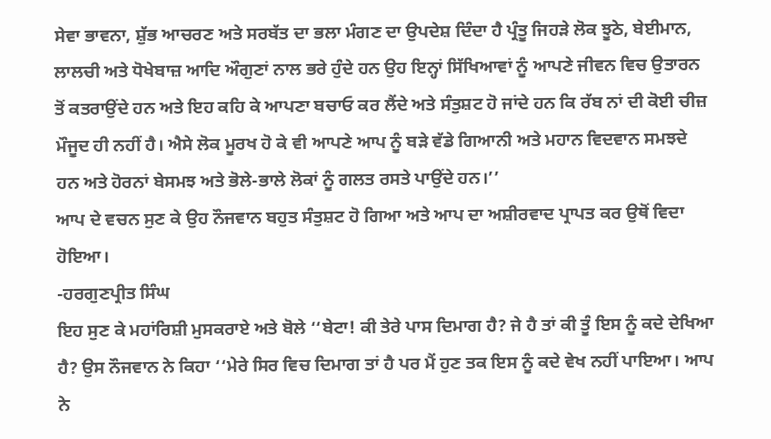ਸੇਵਾ ਭਾਵਨਾ, ਸ਼ੁੱਭ ਆਚਰਣ ਅਤੇ ਸਰਬੱਤ ਦਾ ਭਲਾ ਮੰਗਣ ਦਾ ਉਪਦੇਸ਼ ਦਿੰਦਾ ਹੈ ਪ੍ਰੰਤੂ ਜਿਹੜੇ ਲੋਕ ਝੂਠੇ, ਬੇਈਮਾਨ, ਲਾਲਚੀ ਅਤੇ ਧੋਖੇਬਾਜ਼ ਆਦਿ ਔਗੁਣਾਂ ਨਾਲ ਭਰੇ ਹੁੰਦੇ ਹਨ ਉਹ ਇਨ੍ਹਾਂ ਸਿੱਖਿਆਵਾਂ ਨੂੰ ਆਪਣੇ ਜੀਵਨ ਵਿਚ ਉਤਾਰਨ ਤੋਂ ਕਤਰਾਉਂਦੇ ਹਨ ਅਤੇ ਇਹ ਕਹਿ ਕੇ ਆਪਣਾ ਬਚਾਓ ਕਰ ਲੈਂਦੇ ਅਤੇ ਸੰਤੁਸ਼ਟ ਹੋ ਜਾਂਦੇ ਹਨ ਕਿ ਰੱਬ ਨਾਂ ਦੀ ਕੋਈ ਚੀਜ਼ ਮੌਜੂਦ ਹੀ ਨਹੀਂ ਹੈ। ਐਸੇ ਲੋਕ ਮੂਰਖ ਹੋ ਕੇ ਵੀ ਆਪਣੇ ਆਪ ਨੂੰ ਬੜੇ ਵੱਡੇ ਗਿਆਨੀ ਅਤੇ ਮਹਾਨ ਵਿਦਵਾਨ ਸਮਝਦੇ ਹਨ ਅਤੇ ਹੋਰਨਾਂ ਬੇਸਮਝ ਅਤੇ ਭੋਲੇ-ਭਾਲੇ ਲੋਕਾਂ ਨੂੰ ਗਲਤ ਰਸਤੇ ਪਾਉਂਦੇ ਹਨ।’’
ਆਪ ਦੇ ਵਚਨ ਸੁਣ ਕੇ ਉਹ ਨੌਜਵਾਨ ਬਹੁਤ ਸੰਤੁਸ਼ਟ ਹੋ ਗਿਆ ਅਤੇ ਆਪ ਦਾ ਅਸ਼ੀਰਵਾਦ ਪ੍ਰਾਪਤ ਕਰ ਉਥੋਂ ਵਿਦਾ ਹੋਇਆ।
-ਹਰਗੁਣਪ੍ਰੀਤ ਸਿੰਘ
ਇਹ ਸੁਣ ਕੇ ਮਹਾਂਰਿਸ਼ੀ ਮੁਸਕਰਾਏ ਅਤੇ ਬੋਲੇ ‘‘ਬੇਟਾ! ਕੀ ਤੇਰੇ ਪਾਸ ਦਿਮਾਗ ਹੈ? ਜੇ ਹੈ ਤਾਂ ਕੀ ਤੂੰ ਇਸ ਨੂੰ ਕਦੇ ਦੇਖਿਆ ਹੈ? ਉਸ ਨੌਜਵਾਨ ਨੇ ਕਿਹਾ ‘‘ਮੇਰੇ ਸਿਰ ਵਿਚ ਦਿਮਾਗ ਤਾਂ ਹੈ ਪਰ ਮੈਂ ਹੁਣ ਤਕ ਇਸ ਨੂੰ ਕਦੇ ਵੇਖ ਨਹੀਂ ਪਾਇਆ। ਆਪ ਨੇ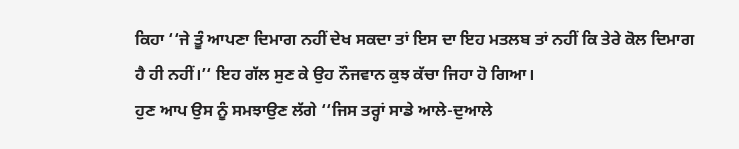ਕਿਹਾ ‘‘ਜੇ ਤੂੰ ਆਪਣਾ ਦਿਮਾਗ ਨਹੀਂ ਦੇਖ ਸਕਦਾ ਤਾਂ ਇਸ ਦਾ ਇਹ ਮਤਲਬ ਤਾਂ ਨਹੀਂ ਕਿ ਤੇਰੇ ਕੋਲ ਦਿਮਾਗ ਹੈ ਹੀ ਨਹੀਂ।’‘ ਇਹ ਗੱਲ ਸੁਣ ਕੇ ਉਹ ਨੌਜਵਾਨ ਕੁਝ ਕੱਚਾ ਜਿਹਾ ਹੋ ਗਿਆ।
ਹੁਣ ਆਪ ਉਸ ਨੂੰ ਸਮਝਾਉਣ ਲੱਗੇ ‘‘ਜਿਸ ਤਰ੍ਹਾਂ ਸਾਡੇ ਆਲੇ-ਦੁਆਲੇ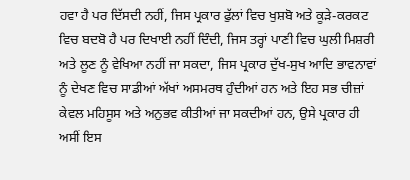ਹਵਾ ਹੈ ਪਰ ਦਿੱਸਦੀ ਨਹੀਂ, ਜਿਸ ਪ੍ਰਕਾਰ ਫੁੱਲਾਂ ਵਿਚ ਖੁਸ਼ਬੋ ਅਤੇ ਕੂੜੇ-ਕਰਕਟ ਵਿਚ ਬਦਬੋ ਹੈ ਪਰ ਦਿਖਾਈ ਨਹੀਂ ਦਿੰਦੀ, ਜਿਸ ਤਰ੍ਹਾਂ ਪਾਣੀ ਵਿਚ ਘੁਲੀ ਮਿਸ਼ਰੀ ਅਤੇ ਲੂਣ ਨੂੰ ਵੇਖਿਆ ਨਹੀਂ ਜਾ ਸਕਦਾ, ਜਿਸ ਪ੍ਰਕਾਰ ਦੁੱਖ-ਸੁਖ ਆਦਿ ਭਾਵਨਾਵਾਂ ਨੂੰ ਦੇਖਣ ਵਿਚ ਸਾਡੀਆਂ ਅੱਖਾਂ ਅਸਮਰਥ ਹੁੰਦੀਆਂ ਹਨ ਅਤੇ ਇਹ ਸਭ ਚੀਜ਼ਾਂ ਕੇਵਲ ਮਹਿਸੂਸ ਅਤੇ ਅਨੁਭਵ ਕੀਤੀਆਂ ਜਾ ਸਕਦੀਆਂ ਹਨ, ਉਸੇ ਪ੍ਰਕਾਰ ਹੀ ਅਸੀਂ ਇਸ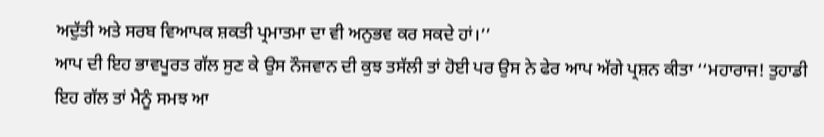ਅਦੁੱਤੀ ਅਤੇ ਸਰਬ ਵਿਆਪਕ ਸ਼ਕਤੀ ਪ੍ਰਮਾਤਮਾ ਦਾ ਵੀ ਅਨੁਭਵ ਕਰ ਸਕਦੇ ਹਾਂ।’’
ਆਪ ਦੀ ਇਹ ਭਾਵਪੂਰਤ ਗੱਲ ਸੁਣ ਕੇ ਉਸ ਨੌਜਵਾਨ ਦੀ ਕੁਝ ਤਸੱਲੀ ਤਾਂ ਹੋਈ ਪਰ ਉਸ ਨੇ ਫੇਰ ਆਪ ਅੱਗੇ ਪ੍ਰਸ਼ਨ ਕੀਤਾ ‘‘ਮਹਾਰਾਜ! ਤੁਹਾਡੀ ਇਹ ਗੱਲ ਤਾਂ ਮੈਨੂੰ ਸਮਝ ਆ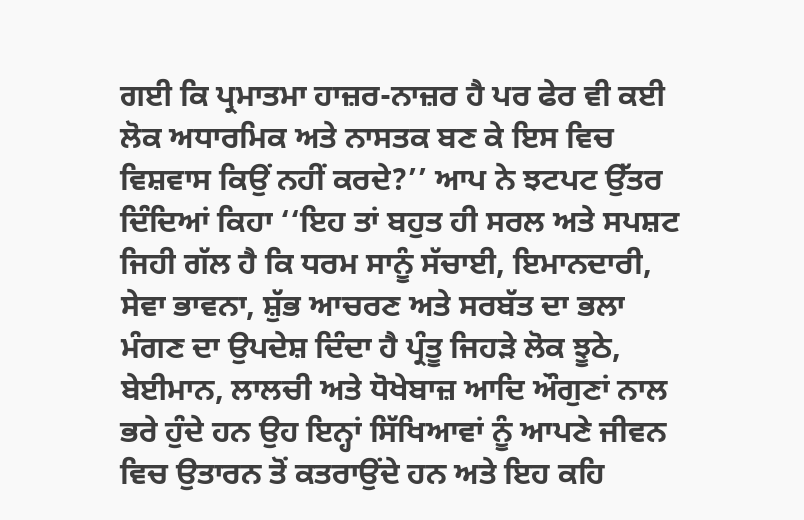ਗਈ ਕਿ ਪ੍ਰਮਾਤਮਾ ਹਾਜ਼ਰ-ਨਾਜ਼ਰ ਹੈ ਪਰ ਫੇਰ ਵੀ ਕਈ ਲੋਕ ਅਧਾਰਮਿਕ ਅਤੇ ਨਾਸਤਕ ਬਣ ਕੇ ਇਸ ਵਿਚ ਵਿਸ਼ਵਾਸ ਕਿਉਂ ਨਹੀਂ ਕਰਦੇ?’’ ਆਪ ਨੇ ਝਟਪਟ ਉੱਤਰ ਦਿੰਦਿਆਂ ਕਿਹਾ ‘‘ਇਹ ਤਾਂ ਬਹੁਤ ਹੀ ਸਰਲ ਅਤੇ ਸਪਸ਼ਟ ਜਿਹੀ ਗੱਲ ਹੈ ਕਿ ਧਰਮ ਸਾਨੂੰ ਸੱਚਾਈ, ਇਮਾਨਦਾਰੀ, ਸੇਵਾ ਭਾਵਨਾ, ਸ਼ੁੱਭ ਆਚਰਣ ਅਤੇ ਸਰਬੱਤ ਦਾ ਭਲਾ ਮੰਗਣ ਦਾ ਉਪਦੇਸ਼ ਦਿੰਦਾ ਹੈ ਪ੍ਰੰਤੂ ਜਿਹੜੇ ਲੋਕ ਝੂਠੇ, ਬੇਈਮਾਨ, ਲਾਲਚੀ ਅਤੇ ਧੋਖੇਬਾਜ਼ ਆਦਿ ਔਗੁਣਾਂ ਨਾਲ ਭਰੇ ਹੁੰਦੇ ਹਨ ਉਹ ਇਨ੍ਹਾਂ ਸਿੱਖਿਆਵਾਂ ਨੂੰ ਆਪਣੇ ਜੀਵਨ ਵਿਚ ਉਤਾਰਨ ਤੋਂ ਕਤਰਾਉਂਦੇ ਹਨ ਅਤੇ ਇਹ ਕਹਿ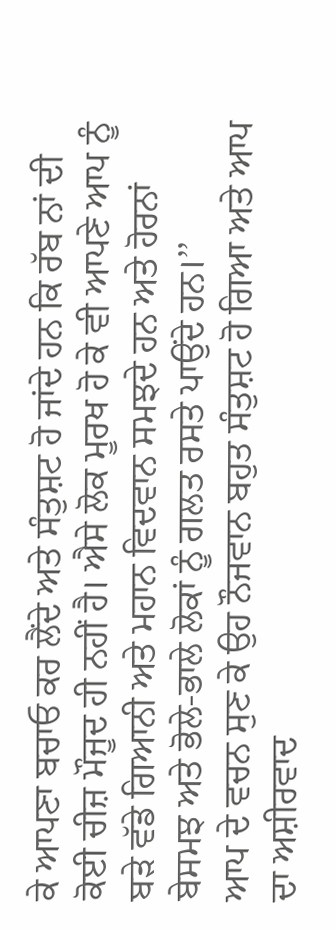ਕੇ ਆਪਣਾ ਬਚਾਓ ਕਰ ਲੈਂਦੇ ਅਤੇ ਸੰਤੁਸ਼ਟ ਹੋ ਜਾਂਦੇ ਹਨ ਕਿ ਰੱਬ ਨਾਂ ਦੀ ਕੋਈ ਚੀਜ਼ ਮੌਜੂਦ ਹੀ ਨਹੀਂ ਹੈ। ਐਸੇ ਲੋਕ ਮੂਰਖ ਹੋ ਕੇ ਵੀ ਆਪਣੇ ਆਪ ਨੂੰ ਬੜੇ ਵੱਡੇ ਗਿਆਨੀ ਅਤੇ ਮਹਾਨ ਵਿਦਵਾਨ ਸਮਝਦੇ ਹਨ ਅਤੇ ਹੋਰਨਾਂ ਬੇਸਮਝ ਅਤੇ ਭੋਲੇ-ਭਾਲੇ ਲੋਕਾਂ ਨੂੰ ਗਲਤ ਰਸਤੇ ਪਾਉਂਦੇ ਹਨ।’’
ਆਪ ਦੇ ਵਚਨ ਸੁਣ ਕੇ ਉਹ ਨੌਜਵਾਨ ਬਹੁਤ ਸੰਤੁਸ਼ਟ ਹੋ ਗਿਆ ਅਤੇ ਆਪ ਦਾ ਅਸ਼ੀਰਵਾਦ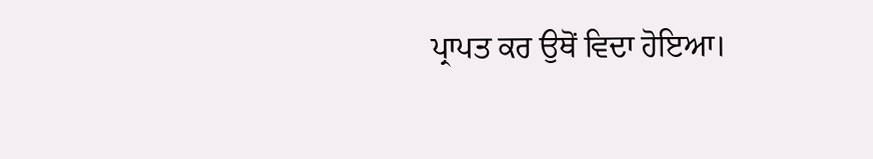ਪ੍ਰਾਪਤ ਕਰ ਉਥੋਂ ਵਿਦਾ ਹੋਇਆ।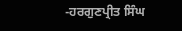-ਹਰਗੁਣਪ੍ਰੀਤ ਸਿੰਘ